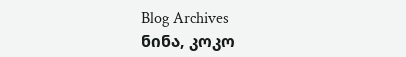Blog Archives
ნინა, კოკო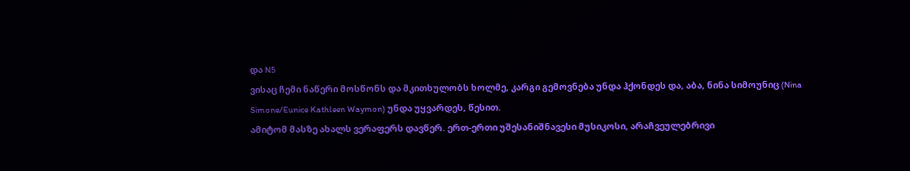და N5
ვისაც ჩემი ნაწერი მოსწონს და მკითხულობს ხოლმე, კარგი გემოვნება უნდა ჰქონდეს და, აბა, ნინა სიმოუნიც (Nina Simone/Eunice Kathleen Waymon) უნდა უყვარდეს, წესით.
ამიტომ მასზე ახალს ვერაფერს დავწერ. ერთ-ერთი უშესანიშნავესი მუსიკოსი, არაჩვეულებრივი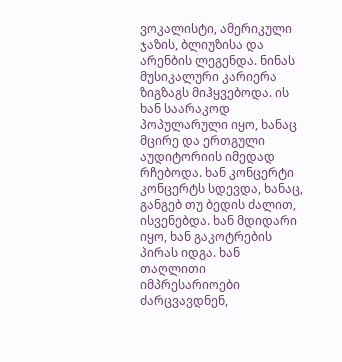ვოკალისტი, ამერიკული ჯაზის, ბლიუზისა და არენბის ლეგენდა. ნინას მუსიკალური კარიერა ზიგზაგს მიჰყვებოდა. ის ხან საარაკოდ პოპულარული იყო, ხანაც მცირე და ერთგული აუდიტორიის იმედად რჩებოდა. ხან კონცერტი კონცერტს სდევდა, ხანაც, განგებ თუ ბედის ძალით, ისვენებდა. ხან მდიდარი იყო, ხან გაკოტრების პირას იდგა. ხან თაღლითი იმპრესარიოები ძარცვავდნენ,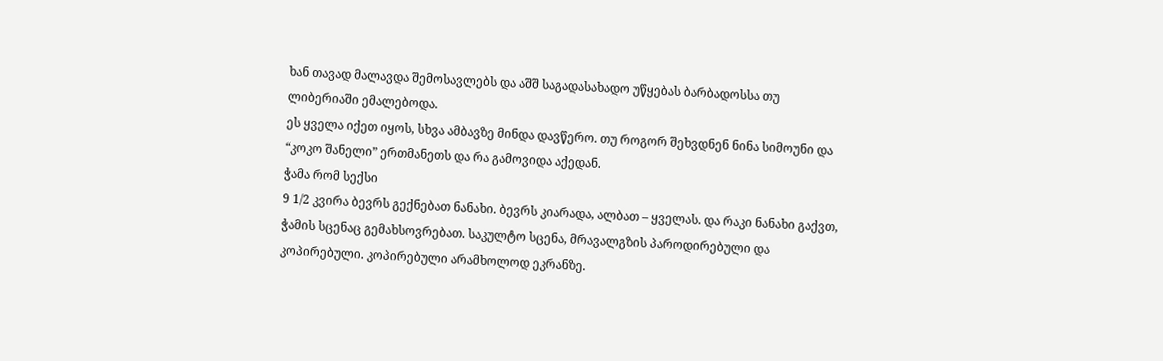ხან თავად მალავდა შემოსავლებს და აშშ საგადასახადო უწყებას ბარბადოსსა თუ ლიბერიაში ემალებოდა.
ეს ყველა იქეთ იყოს, სხვა ამბავზე მინდა დავწერო. თუ როგორ შეხვდნენ ნინა სიმოუნი და “კოკო შანელი” ერთმანეთს და რა გამოვიდა აქედან.
ჭამა რომ სექსი
9 1/2 კვირა ბევრს გექნებათ ნანახი. ბევრს კიარადა, ალბათ – ყველას. და რაკი ნანახი გაქვთ, ჭამის სცენაც გემახსოვრებათ. საკულტო სცენა, მრავალგზის პაროდირებული და კოპირებული. კოპირებული არამხოლოდ ეკრანზე.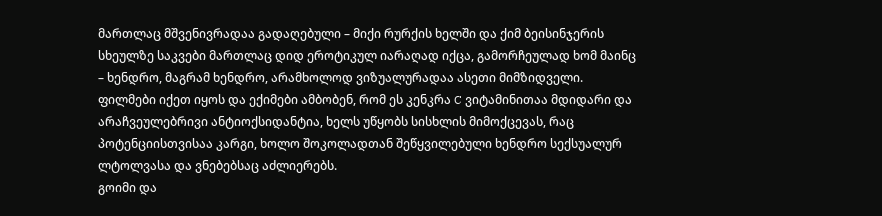მართლაც მშვენივრადაა გადაღებული – მიქი რურქის ხელში და ქიმ ბეისინჯერის სხეულზე საკვები მართლაც დიდ ეროტიკულ იარაღად იქცა, გამორჩეულად ხომ მაინც – ხენდრო, მაგრამ ხენდრო, არამხოლოდ ვიზუალურადაა ასეთი მიმზიდველი. ფილმები იქეთ იყოს და ექიმები ამბობენ, რომ ეს კენკრა C ვიტამინითაა მდიდარი და არაჩვეულებრივი ანტიოქსიდანტია, ხელს უწყობს სისხლის მიმოქცევას, რაც პოტენციისთვისაა კარგი, ხოლო შოკოლადთან შეწყვილებული ხენდრო სექსუალურ ლტოლვასა და ვნებებსაც აძლიერებს.
გოიმი და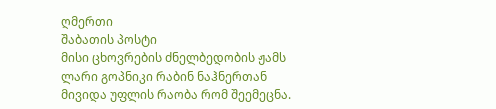ღმერთი
შაბათის პოსტი
მისი ცხოვრების ძნელბედობის ჟამს ლარი გოპნიკი რაბინ ნაჰნერთან მივიდა უფლის რაობა რომ შეემეცნა.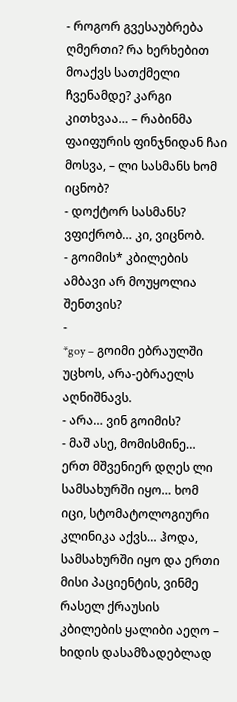- როგორ გვესაუბრება ღმერთი? რა ხერხებით მოაქვს სათქმელი ჩვენამდე? კარგი კითხვაა… – რაბინმა ფაიფურის ფინჯნიდან ჩაი მოსვა, – ლი სასმანს ხომ იცნობ?
- დოქტორ სასმანს? ვფიქრობ… კი, ვიცნობ.
- გოიმის* კბილების ამბავი არ მოუყოლია შენთვის?
-
*goy – გოიმი ებრაულში უცხოს, არა-ებრაელს აღნიშნავს.
- არა… ვინ გოიმის?
- მაშ ასე, მომისმინე… ერთ მშვენიერ დღეს ლი სამსახურში იყო… ხომ იცი, სტომატოლოგიური კლინიკა აქვს… ჰოდა, სამსახურში იყო და ერთი მისი პაციენტის, ვინმე რასელ ქრაუსის კბილების ყალიბი აეღო – ხიდის დასამზადებლად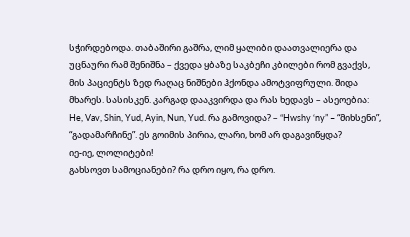სჭირდებოდა. თაბაშირი გაშრა, ლიმ ყალიბი დაათვალიერა და უცნაური რამ შენიშნა – ქვედა ყბაზე საკბეჩი კბილები რომ გვაქვს, მის პაციენტს ზედ რაღაც ნიშნები ჰქონდა ამოტვიფრული. შიდა მხარეს. სასისკენ. კარგად დააკვირდა და რას ხედავს – ასეოებია: He, Vav, Shin, Yud, Ayin, Nun, Yud. რა გამოვიდა? – “Hwshy ‘ny” – “მიხსენი”, “გადამარჩინე”. ეს გოიმის პირია, ლარი, ხომ არ დაგავიწყდა?
იე-იე, ლოლიტები!
გახსოვთ სამოციანები? რა დრო იყო, რა დრო.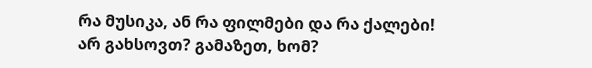რა მუსიკა, ან რა ფილმები და რა ქალები!
არ გახსოვთ? გამაზეთ, ხომ?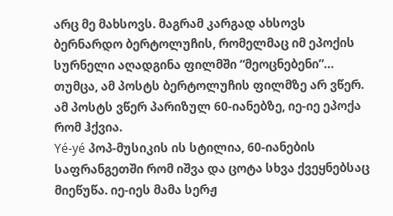არც მე მახსოვს. მაგრამ კარგად ახსოვს ბერნარდო ბერტოლუჩის, რომელმაც იმ ეპოქის სურნელი აღადგინა ფილმში “მეოცნებენი”… თუმცა, ამ პოსტს ბერტოლუჩის ფილმზე არ ვწერ. ამ პოსტს ვწერ პარიზულ 60-იანებზე, იე-იე ეპოქა რომ ჰქვია.
Yé-yé პოპ-მუსიკის ის სტილია, 60-იანების საფრანგეთში რომ იშვა და ცოტა სხვა ქვეყნებსაც მიეწუწა. იე-იეს მამა სერჟ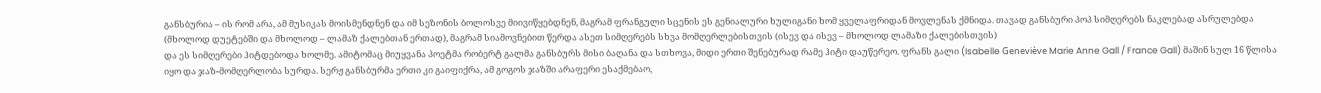განსბურია – ის რომ არა, ამ მუსიკას მოისმენდნენ და იმ სეზონის ბოლოსვე მიივიწყებდნენ, მაგრამ ფრანგული სცენის ეს გენიალური ხულიგანი ხომ ყველაფრიდან მოვლენას ქმნიდა. თავად განსბური პოპ სიმღერებს ნაკლებად ასრულებდა (მხოლოდ დუეტებში და მხოლოდ – ლამაზ ქალებთან ერთად), მაგრამ სიამოვნებით წერდა ასეთ სიმღერებს სხვა მომღერლებისთვის (ისევ და ისევ – მხოლოდ ლამაზი ქალებისთვის)
და ეს სიმღერები ჰიტდებოდა ხოლმე. ამიტომაც მიუყვანა პოეტმა რობერტ გალმა განსბურს მისი ბაღანა და სთხოვა, მიდი ერთი შენებურად რამე ჰიტი დაუწერეო. ფრანს გალი (Isabelle Geneviève Marie Anne Gall / France Gall) მაშინ სულ 16 წლისა იყო და ჯაზ-მომღერლობა სურდა. სერჟ განსბურმა ერთი კი გაიფიქრა, ამ გოგოს ჯაზში არაფერი ესაქმებაო,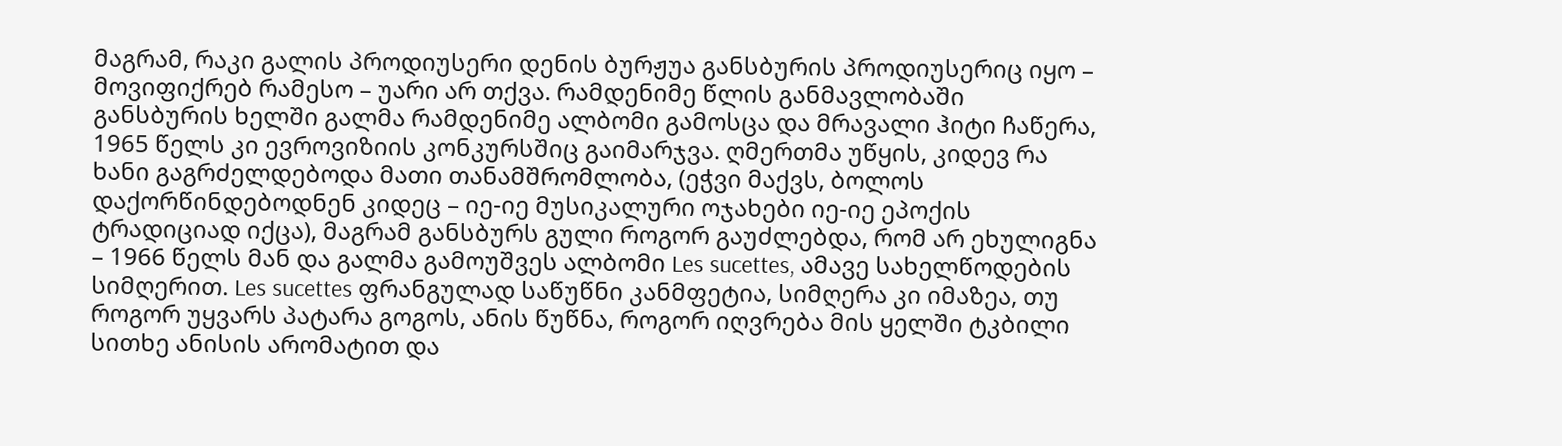მაგრამ, რაკი გალის პროდიუსერი დენის ბურჟუა განსბურის პროდიუსერიც იყო – მოვიფიქრებ რამესო – უარი არ თქვა. რამდენიმე წლის განმავლობაში განსბურის ხელში გალმა რამდენიმე ალბომი გამოსცა და მრავალი ჰიტი ჩაწერა, 1965 წელს კი ევროვიზიის კონკურსშიც გაიმარჯვა. ღმერთმა უწყის, კიდევ რა ხანი გაგრძელდებოდა მათი თანამშრომლობა, (ეჭვი მაქვს, ბოლოს დაქორწინდებოდნენ კიდეც – იე-იე მუსიკალური ოჯახები იე-იე ეპოქის ტრადიციად იქცა), მაგრამ განსბურს გული როგორ გაუძლებდა, რომ არ ეხულიგნა – 1966 წელს მან და გალმა გამოუშვეს ალბომი Les sucettes, ამავე სახელწოდების სიმღერით. Les sucettes ფრანგულად საწუწნი კანმფეტია, სიმღერა კი იმაზეა, თუ როგორ უყვარს პატარა გოგოს, ანის წუწნა, როგორ იღვრება მის ყელში ტკბილი სითხე ანისის არომატით და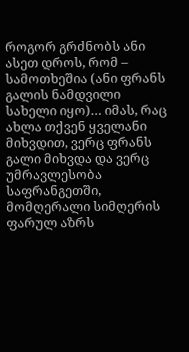როგორ გრძნობს ანი ასეთ დროს, რომ – სამოთხეშია (ანი ფრანს გალის ნამდვილი სახელი იყო)… იმას, რაც ახლა თქვენ ყველანი მიხვდით, ვერც ფრანს გალი მიხვდა და ვერც უმრავლესობა საფრანგეთში, მომღერალი სიმღერის ფარულ აზრს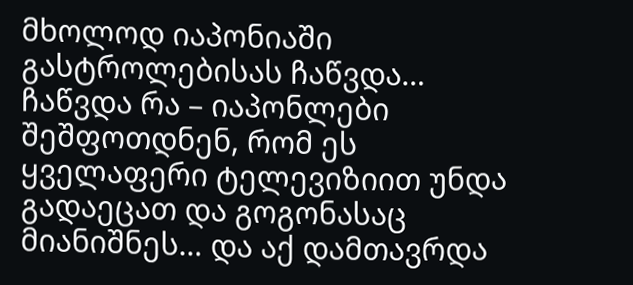მხოლოდ იაპონიაში გასტროლებისას ჩაწვდა… ჩაწვდა რა – იაპონლები შეშფოთდნენ, რომ ეს ყველაფერი ტელევიზიით უნდა გადაეცათ და გოგონასაც მიანიშნეს… და აქ დამთავრდა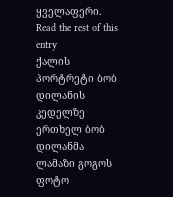ყველაფერი. Read the rest of this entry
ქალის პორტრეტი ბობ დილანის კედელზე
ერთხელ ბობ დილანმა ლამაზი გოგოს ფოტო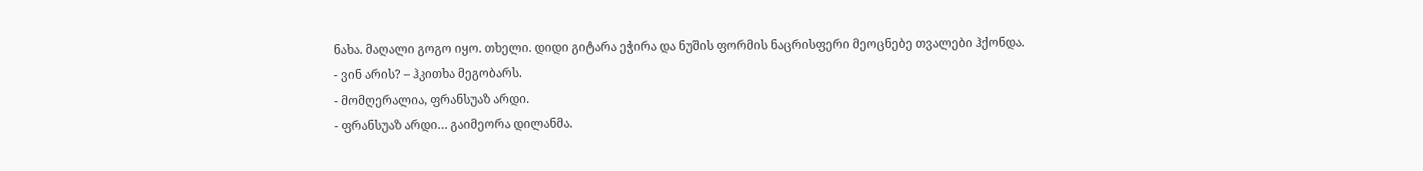ნახა. მაღალი გოგო იყო. თხელი. დიდი გიტარა ეჭირა და ნუშის ფორმის ნაცრისფერი მეოცნებე თვალები ჰქონდა.
- ვინ არის? – ჰკითხა მეგობარს.
- მომღერალია, ფრანსუაზ არდი.
- ფრანსუაზ არდი… გაიმეორა დილანმა.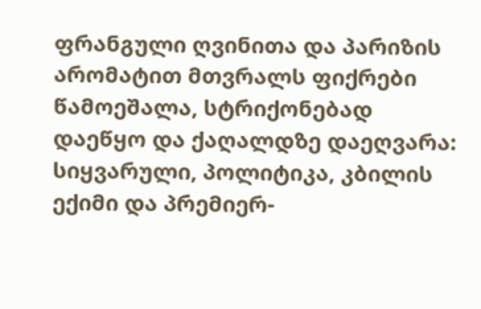ფრანგული ღვინითა და პარიზის არომატით მთვრალს ფიქრები წამოეშალა, სტრიქონებად დაეწყო და ქაღალდზე დაეღვარა:
სიყვარული, პოლიტიკა, კბილის ექიმი და პრემიერ-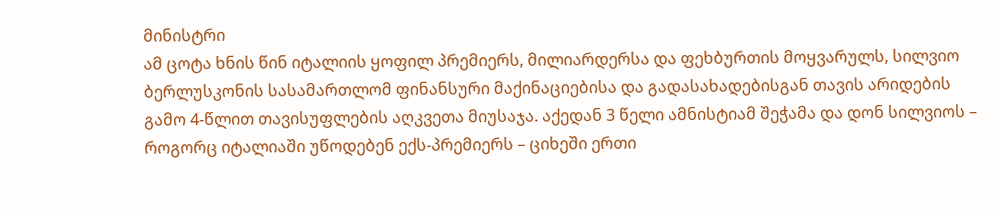მინისტრი
ამ ცოტა ხნის წინ იტალიის ყოფილ პრემიერს, მილიარდერსა და ფეხბურთის მოყვარულს, სილვიო ბერლუსკონის სასამართლომ ფინანსური მაქინაციებისა და გადასახადებისგან თავის არიდების გამო 4-წლით თავისუფლების აღკვეთა მიუსაჯა. აქედან 3 წელი ამნისტიამ შეჭამა და დონ სილვიოს – როგორც იტალიაში უწოდებენ ექს-პრემიერს – ციხეში ერთი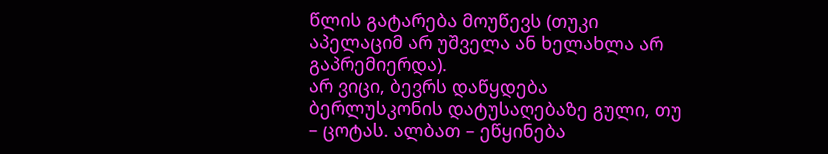წლის გატარება მოუწევს (თუკი აპელაციმ არ უშველა ან ხელახლა არ გაპრემიერდა).
არ ვიცი, ბევრს დაწყდება ბერლუსკონის დატუსაღებაზე გული, თუ – ცოტას. ალბათ – ეწყინება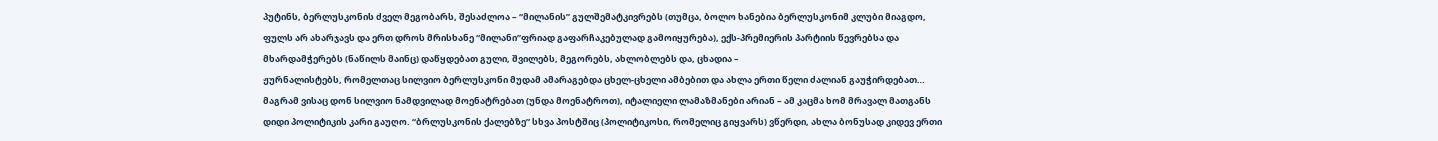პუტინს, ბერლუსკონის ძველ მეგობარს, შესაძლოა – “მილანის” გულშემატკივრებს (თუმცა, ბოლო ხანებია ბერლუსკონიმ კლუბი მიაგდო, ფულს არ ახარჯავს და ერთ დროს მრისხანე “მილანი”ფრიად გაფარჩაკებულად გამოიყურება), ექს-პრემიერის პარტიის წევრებსა და მხარდამჭერებს (ნაწილს მაინც) დაწყდებათ გული, შვილებს, მეგორებს, ახლობლებს და, ცხადია –
ჟურნალისტებს, რომელთაც სილვიო ბერლუსკონი მუდამ ამარაგებდა ცხელ-ცხელი ამბებით და ახლა ერთი წელი ძალიან გაუჭირდებათ… მაგრამ ვისაც დონ სილვიო ნამდვილად მოენატრებათ (უნდა მოენატროთ), იტალიელი ლამაზმანები არიან – ამ კაცმა ხომ მრავალ მათგანს დიდი პოლიტიკის კარი გაუღო. “ბრლუსკონის ქალებზე” სხვა პოსტშიც (პოლიტიკოსი, რომელიც გიყვარს) ვწერდი, ახლა ბონუსად კიდევ ერთი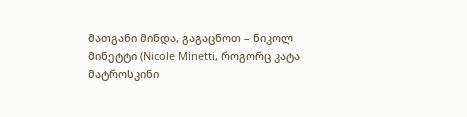მათგანი მინდა, გაგაცნოთ – ნიკოლ მინეტტი (Nicole Minetti, როგორც კატა მატროსკინი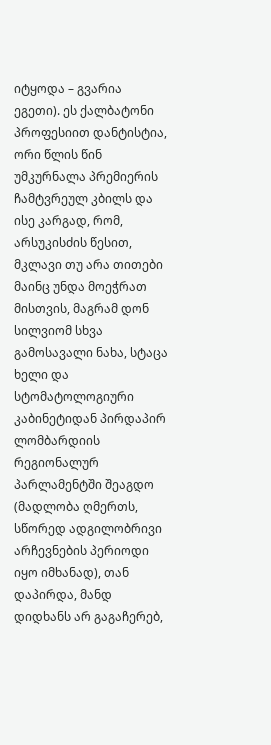იტყოდა – გვარია ეგეთი). ეს ქალბატონი პროფესიით დანტისტია, ორი წლის წინ უმკურნალა პრემიერის ჩამტვრეულ კბილს და ისე კარგად, რომ, არსუკისძის წესით, მკლავი თუ არა თითები მაინც უნდა მოეჭრათ მისთვის, მაგრამ დონ სილვიომ სხვა გამოსავალი ნახა, სტაცა ხელი და სტომატოლოგიური კაბინეტიდან პირდაპირ ლომბარდიის
რეგიონალურ პარლამენტში შეაგდო (მადლობა ღმერთს, სწორედ ადგილობრივი არჩევნების პერიოდი იყო იმხანად), თან დაპირდა, მანდ დიდხანს არ გაგაჩერებ,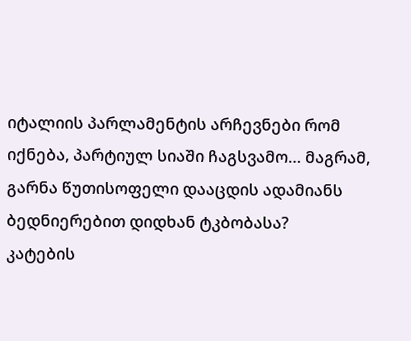იტალიის პარლამენტის არჩევნები რომ იქნება, პარტიულ სიაში ჩაგსვამო… მაგრამ, გარნა წუთისოფელი დააცდის ადამიანს ბედნიერებით დიდხან ტკბობასა?
კატების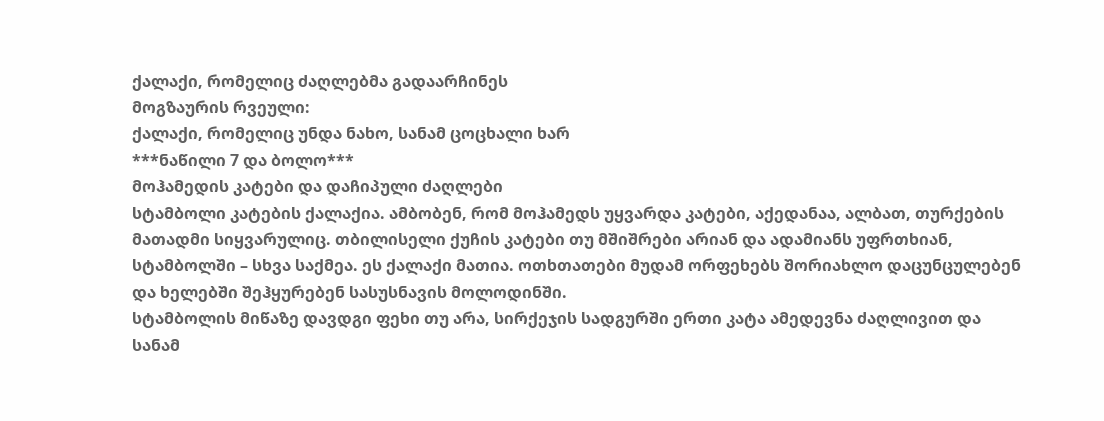ქალაქი, რომელიც ძაღლებმა გადაარჩინეს
მოგზაურის რვეული:
ქალაქი, რომელიც უნდა ნახო, სანამ ცოცხალი ხარ
***ნაწილი 7 და ბოლო***
მოჰამედის კატები და დაჩიპული ძაღლები
სტამბოლი კატების ქალაქია. ამბობენ, რომ მოჰამედს უყვარდა კატები, აქედანაა, ალბათ, თურქების მათადმი სიყვარულიც. თბილისელი ქუჩის კატები თუ მშიშრები არიან და ადამიანს უფრთხიან, სტამბოლში – სხვა საქმეა. ეს ქალაქი მათია. ოთხთათები მუდამ ორფეხებს შორიახლო დაცუნცულებენ და ხელებში შეჰყურებენ სასუსნავის მოლოდინში.
სტამბოლის მიწაზე დავდგი ფეხი თუ არა, სირქეჯის სადგურში ერთი კატა ამედევნა ძაღლივით და სანამ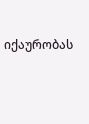იქაურობას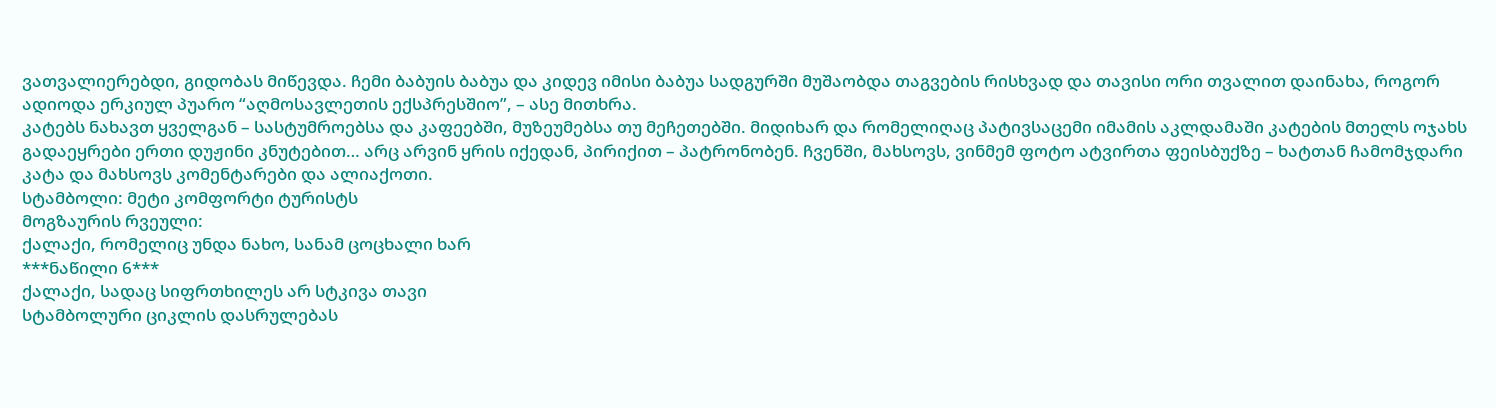ვათვალიერებდი, გიდობას მიწევდა. ჩემი ბაბუის ბაბუა და კიდევ იმისი ბაბუა სადგურში მუშაობდა თაგვების რისხვად და თავისი ორი თვალით დაინახა, როგორ ადიოდა ერკიულ პუარო “აღმოსავლეთის ექსპრესშიო”, – ასე მითხრა.
კატებს ნახავთ ყველგან – სასტუმროებსა და კაფეებში, მუზეუმებსა თუ მეჩეთებში. მიდიხარ და რომელიღაც პატივსაცემი იმამის აკლდამაში კატების მთელს ოჯახს გადაეყრები ერთი დუჟინი კნუტებით… არც არვინ ყრის იქედან, პირიქით – პატრონობენ. ჩვენში, მახსოვს, ვინმემ ფოტო ატვირთა ფეისბუქზე – ხატთან ჩამომჯდარი კატა და მახსოვს კომენტარები და ალიაქოთი.
სტამბოლი: მეტი კომფორტი ტურისტს
მოგზაურის რვეული:
ქალაქი, რომელიც უნდა ნახო, სანამ ცოცხალი ხარ
***ნაწილი 6***
ქალაქი, სადაც სიფრთხილეს არ სტკივა თავი
სტამბოლური ციკლის დასრულებას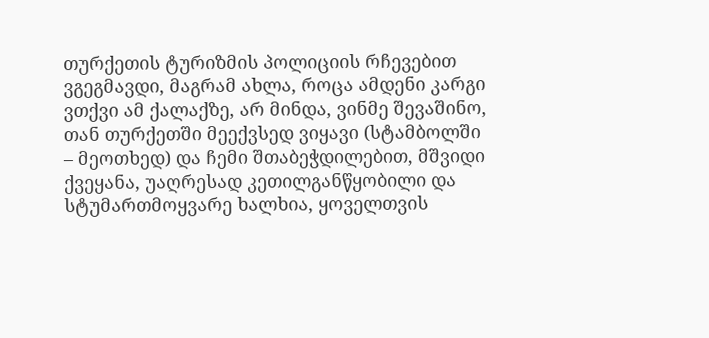თურქეთის ტურიზმის პოლიციის რჩევებით ვგეგმავდი, მაგრამ ახლა, როცა ამდენი კარგი ვთქვი ამ ქალაქზე, არ მინდა, ვინმე შევაშინო, თან თურქეთში მეექვსედ ვიყავი (სტამბოლში – მეოთხედ) და ჩემი შთაბეჭდილებით, მშვიდი ქვეყანა, უაღრესად კეთილგანწყობილი და სტუმართმოყვარე ხალხია, ყოველთვის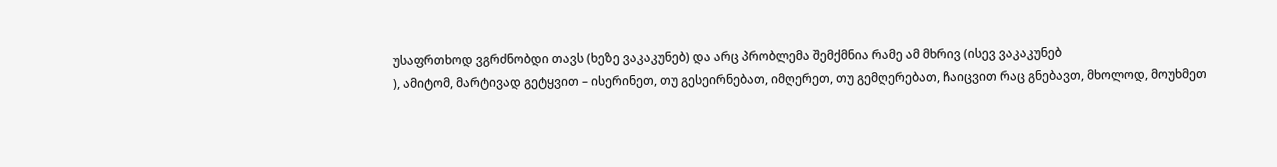უსაფრთხოდ ვგრძნობდი თავს (ხეზე ვაკაკუნებ) და არც პრობლემა შემქმნია რამე ამ მხრივ (ისევ ვაკაკუნებ
), ამიტომ, მარტივად გეტყვით – ისერინეთ, თუ გესეირნებათ, იმღერეთ, თუ გემღერებათ, ჩაიცვით რაც გნებავთ, მხოლოდ, მოუხმეთ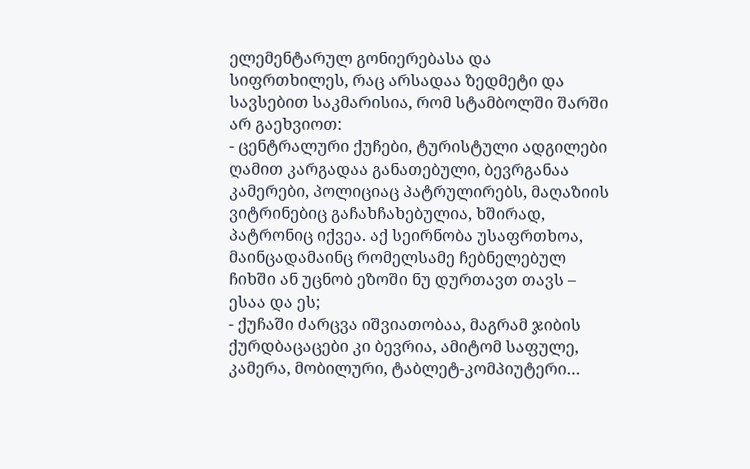ელემენტარულ გონიერებასა და სიფრთხილეს, რაც არსადაა ზედმეტი და სავსებით საკმარისია, რომ სტამბოლში შარში არ გაეხვიოთ:
- ცენტრალური ქუჩები, ტურისტული ადგილები ღამით კარგადაა განათებული, ბევრგანაა კამერები, პოლიციაც პატრულირებს, მაღაზიის ვიტრინებიც გაჩახჩახებულია, ხშირად, პატრონიც იქვეა. აქ სეირნობა უსაფრთხოა, მაინცადამაინც რომელსამე ჩებნელებულ ჩიხში ან უცნობ ეზოში ნუ დურთავთ თავს – ესაა და ეს;
- ქუჩაში ძარცვა იშვიათობაა, მაგრამ ჯიბის ქურდბაცაცები კი ბევრია, ამიტომ საფულე, კამერა, მობილური, ტაბლეტ-კომპიუტერი…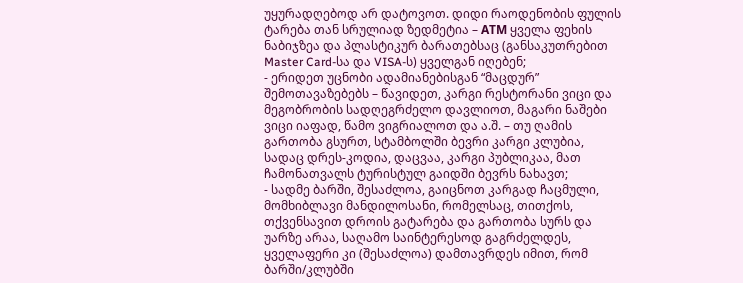უყურადღებოდ არ დატოვოთ. დიდი რაოდენობის ფულის ტარება თან სრულიად ზედმეტია – АТМ ყველა ფეხის ნაბიჯზეა და პლასტიკურ ბარათებსაც (განსაკუთრებით Master Card-სა და VISA-ს) ყველგან იღებენ;
- ერიდეთ უცნობი ადამიანებისგან “მაცდურ” შემოთავაზებებს – წავიდეთ, კარგი რესტორანი ვიცი და მეგობრობის სადღეგრძელო დავლიოთ, მაგარი ნაშები ვიცი იაფად, წამო ვიგრიალოთ და ა.შ. – თუ ღამის გართობა გსურთ, სტამბოლში ბევრი კარგი კლუბია, სადაც დრეს-კოდია, დაცვაა, კარგი პუბლიკაა, მათ ჩამონათვალს ტურისტულ გაიდში ბევრს ნახავთ;
- სადმე ბარში, შესაძლოა, გაიცნოთ კარგად ჩაცმული, მომხიბლავი მანდილოსანი, რომელსაც, თითქოს, თქვენსავით დროის გატარება და გართობა სურს და უარზე არაა, საღამო საინტერესოდ გაგრძელდეს,
ყველაფერი კი (შესაძლოა) დამთავრდეს იმით, რომ ბარში/კლუბში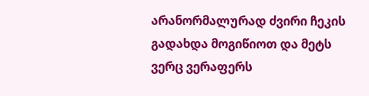არანორმალურად ძვირი ჩეკის გადახდა მოგიწიოთ და მეტს ვერც ვერაფერს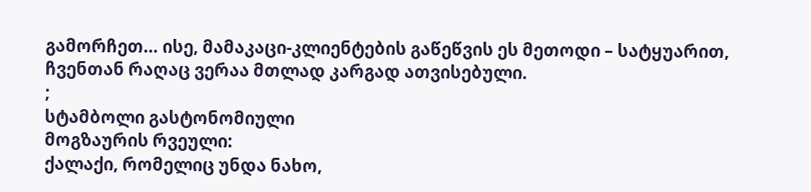გამორჩეთ… ისე, მამაკაცი-კლიენტების გაწეწვის ეს მეთოდი – სატყუარით, ჩვენთან რაღაც ვერაა მთლად კარგად ათვისებული.
;
სტამბოლი გასტონომიული
მოგზაურის რვეული:
ქალაქი, რომელიც უნდა ნახო,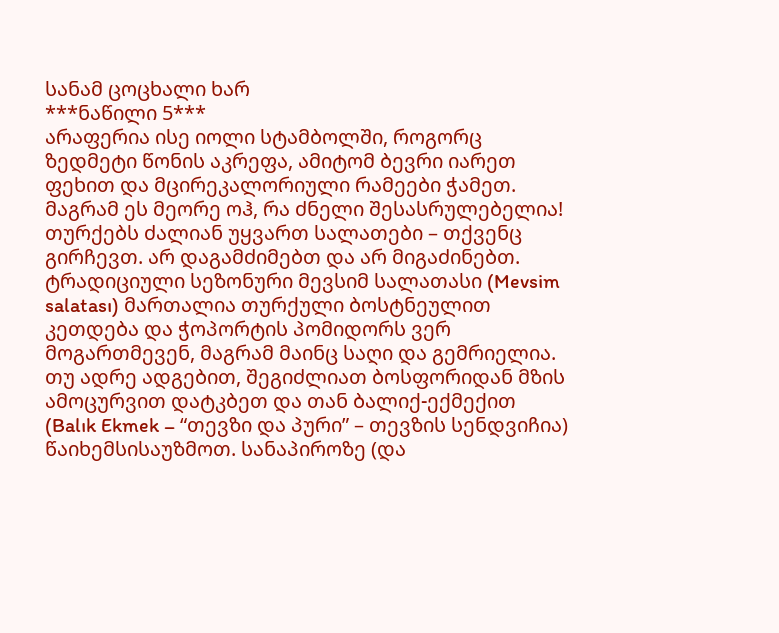სანამ ცოცხალი ხარ
***ნაწილი 5***
არაფერია ისე იოლი სტამბოლში, როგორც ზედმეტი წონის აკრეფა, ამიტომ ბევრი იარეთ ფეხით და მცირეკალორიული რამეები ჭამეთ.
მაგრამ ეს მეორე ოჰ, რა ძნელი შესასრულებელია! თურქებს ძალიან უყვართ სალათები – თქვენც გირჩევთ. არ დაგამძიმებთ და არ მიგაძინებთ. ტრადიციული სეზონური მევსიმ სალათასი (Mevsim salatası) მართალია თურქული ბოსტნეულით კეთდება და ჭოპორტის პომიდორს ვერ მოგართმევენ, მაგრამ მაინც საღი და გემრიელია.
თუ ადრე ადგებით, შეგიძლიათ ბოსფორიდან მზის ამოცურვით დატკბეთ და თან ბალიქ-ექმექით (Balık Ekmek – “თევზი და პური” – თევზის სენდვიჩია) წაიხემსისაუზმოთ. სანაპიროზე (და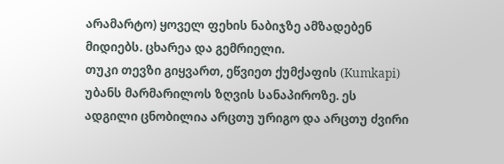არამარტო) ყოველ ფეხის ნაბიჯზე ამზადებენ მიდიებს. ცხარეა და გემრიელი.
თუკი თევზი გიყვართ, ეწვიეთ ქუმქაფის (Kumkapi) უბანს მარმარილოს ზღვის სანაპიროზე. ეს ადგილი ცნობილია არცთუ ურიგო და არცთუ ძვირი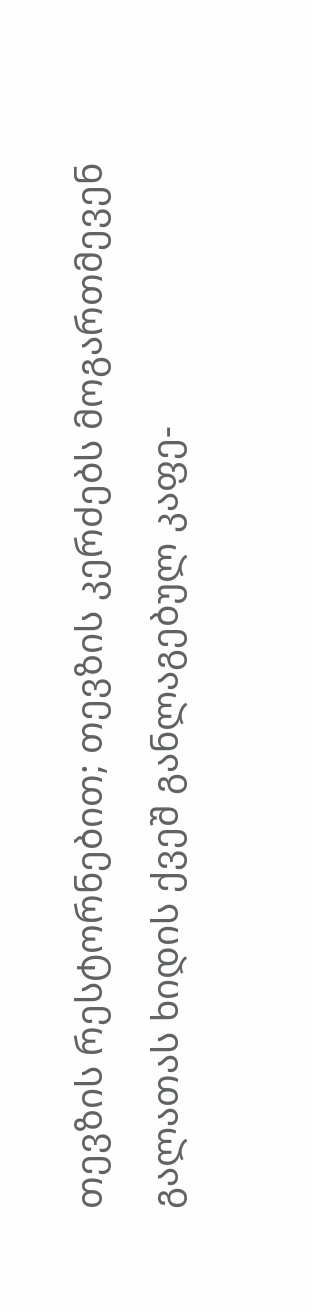თევზის რესტორნებით; თევზის კერძებს მოგართმევენ გალათას ხიდის ქვეშ განლაგებულ კაფე-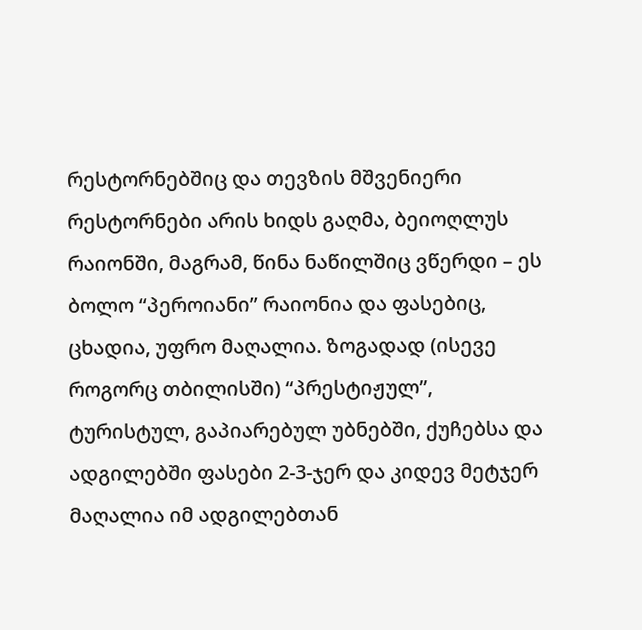რესტორნებშიც და თევზის მშვენიერი რესტორნები არის ხიდს გაღმა, ბეიოღლუს რაიონში, მაგრამ, წინა ნაწილშიც ვწერდი – ეს ბოლო “პეროიანი” რაიონია და ფასებიც, ცხადია, უფრო მაღალია. ზოგადად (ისევე როგორც თბილისში) “პრესტიჟულ”, ტურისტულ, გაპიარებულ უბნებში, ქუჩებსა და ადგილებში ფასები 2-3-ჯერ და კიდევ მეტჯერ მაღალია იმ ადგილებთან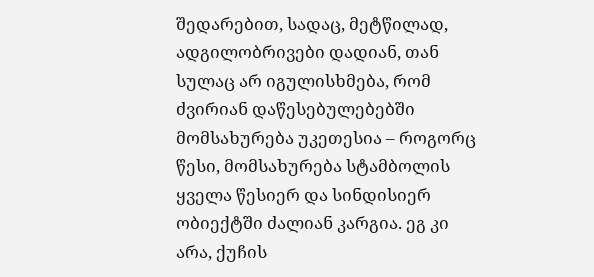შედარებით, სადაც, მეტწილად, ადგილობრივები დადიან, თან სულაც არ იგულისხმება, რომ ძვირიან დაწესებულებებში მომსახურება უკეთესია – როგორც წესი, მომსახურება სტამბოლის ყველა წესიერ და სინდისიერ ობიექტში ძალიან კარგია. ეგ კი არა, ქუჩის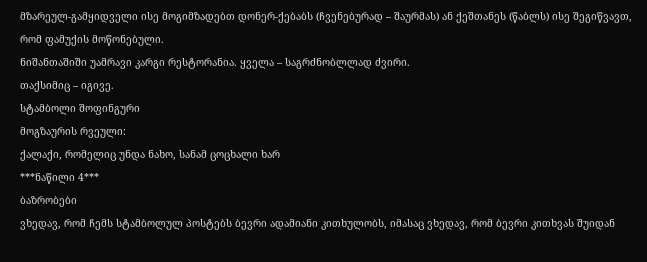მზარეულ-გამყიდველი ისე მოგიმზადებთ დონერ-ქებაბს (ჩვენებურად – შაურმას) ან ქეშთანეს (წაბლს) ისე შეგიწვავთ, რომ ფამუქის მოწონებული.
ნიშანთაშიში უამრავი კარგი რესტორანია. ყველა – საგრძნობლლად ძვირი.
თაქსიმიც – იგივე.
სტამბოლი შოფინგური
მოგზაურის რვეული:
ქალაქი, რომელიც უნდა ნახო, სანამ ცოცხალი ხარ
***ნაწილი 4***
ბაზრობები
ვხედავ, რომ ჩემს სტამბოლულ პოსტებს ბევრი ადამიანი კითხულობს, იმასაც ვხედავ, რომ ბევრი კითხვას შუიდან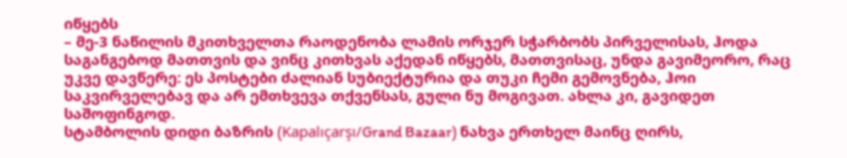იწყებს
– მე-3 ნაწილის მკითხველთა რაოდენობა ლამის ორჯერ სჭარბობს პირველისას, ჰოდა საგანგებოდ მათთვის და ვინც კითხვას აქედან იწყებს, მათთვისაც, უნდა გავიმეორო, რაც უკვე დავწერე: ეს პოსტები ძალიან სუბიექტურია და თუკი ჩემი გემოვნება, ჰოი საკვირველებავ და არ ემთხვევა თქვენსას, გული ნუ მოგივათ. ახლა კი, გავიდეთ საშოფინგოდ.
სტამბოლის დიდი ბაზრის (Kapalıçarşı/Grand Bazaar) ნახვა ერთხელ მაინც ღირს,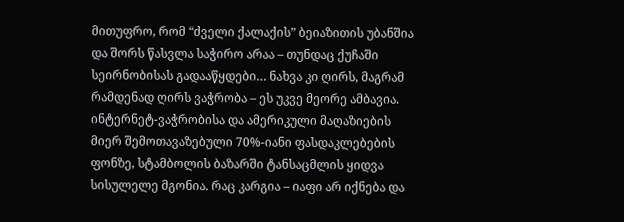მითუფრო, რომ “ძველი ქალაქის” ბეიაზითის უბანშია და შორს წასვლა საჭირო არაა – თუნდაც ქუჩაში სეირნობისას გადააწყდები… ნახვა კი ღირს, მაგრამ რამდენად ღირს ვაჭრობა – ეს უკვე მეორე ამბავია. ინტერნეტ-ვაჭრობისა და ამერიკული მაღაზიების მიერ შემოთავაზებული 70%-იანი ფასდაკლებების ფონზე, სტამბოლის ბაზარში ტანსაცმლის ყიდვა სისულელე მგონია. რაც კარგია – იაფი არ იქნება და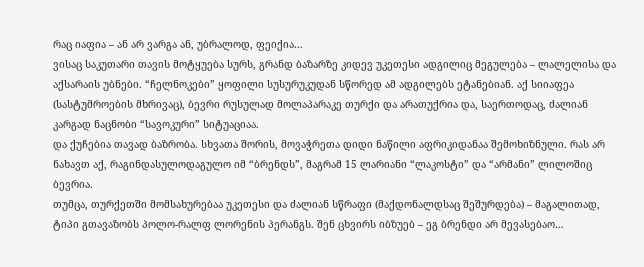რაც იაფია – ან არ ვარგა ან, უბრალოდ, ფეიქია…
ვისაც საკუთარი თავის მოტყუება სურს, გრანდ ბაზარზე კიდევ უკეთესი ადგილიც მეგულება – ლალელისა და აქსარაის უბნები. “ჩელნოკები” ყოფილი სუსურუკუდან სწორედ ამ ადგილებს ეტანებიან. აქ სიიაფეა (სასტუმროების მხრივაც), ბევრი რუსულად მოლაპარაკე თურქი და არათუქრია და, საერთოდაც, ძალიან კარგად ნაცნობი “სავოკური” სიტუაციაა.
და ქუჩებია თავად ბაზრობა. სხვათა შორის, მოვაჭრეთა დიდი ნაწილი აფრიკიდანაა შემოხიზნული. რას არ ნახავთ აქ, რაგინდასულოდაგულო იმ “ბრენდს”, მაგრამ 15 ლარიანი “ლაკოსტი” და “არმანი” ლილოშიც ბევრია.
თუმცა, თურქეთში მომსახურებაა უკეთესი და ძალიან სწრაფი (მაქდონალდსაც შეშურდება) – მაგალითად, ტიპი გთავაზობს პოლო-რალფ ლორენის პერანგს. შენ ცხვირს იბზუებ – ეგ ბრენდი არ მევასებაო…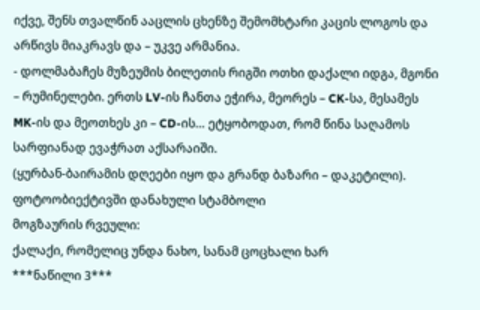იქვე, შენს თვალწინ ააცლის ცხენზე შემომხტარი კაცის ლოგოს და არწივს მიაკრავს და – უკვე არმანია.
- დოლმაბაჩეს მუზეუმის ბილეთის რიგში ოთხი დაქალი იდგა, მგონი – რუმინელები. ერთს LV-ის ჩანთა ეჭირა, მეორეს – CK-სა, მესამეს MK-ის და მეოთხეს კი – CD-ის… ეტყობოდათ, რომ წინა საღამოს სარფიანად ევაჭრათ აქსარაიში.
(ყურბან-ბაირამის დღეები იყო და გრანდ ბაზარი – დაკეტილი).
ფოტოობიექტივში დანახული სტამბოლი
მოგზაურის რვეული:
ქალაქი, რომელიც უნდა ნახო, სანამ ცოცხალი ხარ
***ნაწილი 3***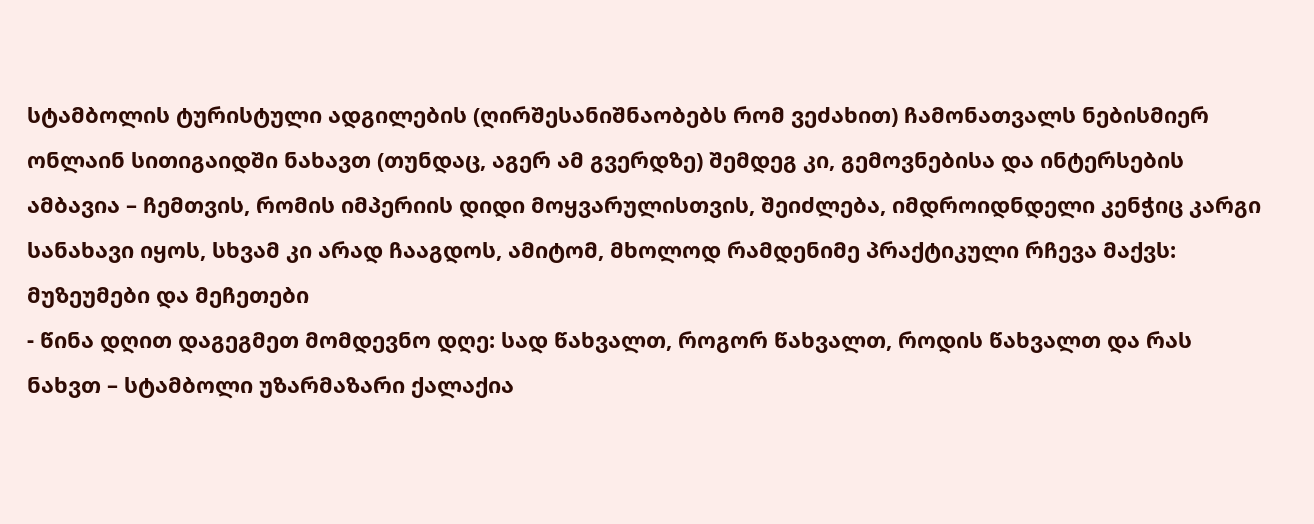სტამბოლის ტურისტული ადგილების (ღირშესანიშნაობებს რომ ვეძახით) ჩამონათვალს ნებისმიერ ონლაინ სითიგაიდში ნახავთ (თუნდაც, აგერ ამ გვერდზე) შემდეგ კი, გემოვნებისა და ინტერსების ამბავია – ჩემთვის, რომის იმპერიის დიდი მოყვარულისთვის, შეიძლება, იმდროიდნდელი კენჭიც კარგი სანახავი იყოს, სხვამ კი არად ჩააგდოს, ამიტომ, მხოლოდ რამდენიმე პრაქტიკული რჩევა მაქვს:
მუზეუმები და მეჩეთები
- წინა დღით დაგეგმეთ მომდევნო დღე: სად წახვალთ, როგორ წახვალთ, როდის წახვალთ და რას ნახვთ – სტამბოლი უზარმაზარი ქალაქია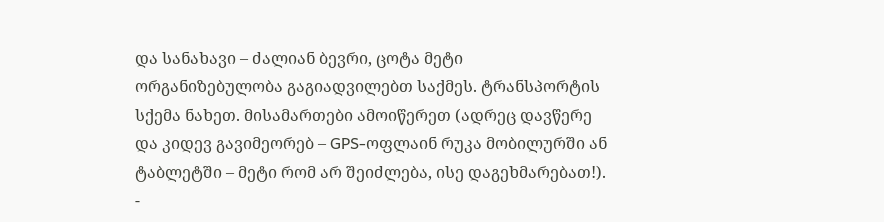და სანახავი – ძალიან ბევრი, ცოტა მეტი ორგანიზებულობა გაგიადვილებთ საქმეს. ტრანსპორტის სქემა ნახეთ. მისამართები ამოიწერეთ (ადრეც დავწერე და კიდევ გავიმეორებ – GPS-ოფლაინ რუკა მობილურში ან ტაბლეტში – მეტი რომ არ შეიძლება, ისე დაგეხმარებათ!).
-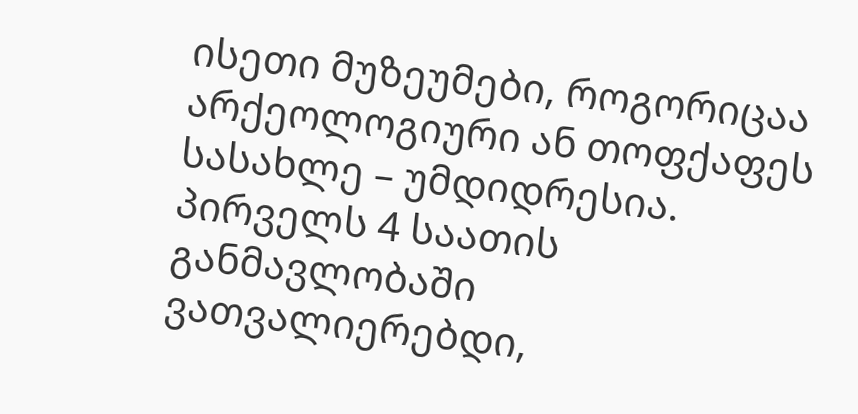ისეთი მუზეუმები, როგორიცაა არქეოლოგიური ან თოფქაფეს სასახლე – უმდიდრესია. პირველს 4 საათის განმავლობაში ვათვალიერებდი,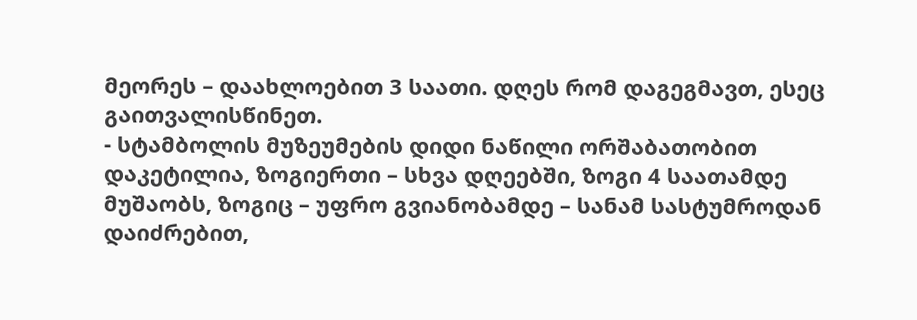მეორეს – დაახლოებით 3 საათი. დღეს რომ დაგეგმავთ, ესეც გაითვალისწინეთ.
- სტამბოლის მუზეუმების დიდი ნაწილი ორშაბათობით დაკეტილია, ზოგიერთი – სხვა დღეებში, ზოგი 4 საათამდე მუშაობს, ზოგიც – უფრო გვიანობამდე – სანამ სასტუმროდან დაიძრებით,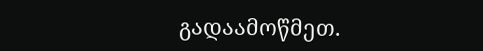გადაამოწმეთ.